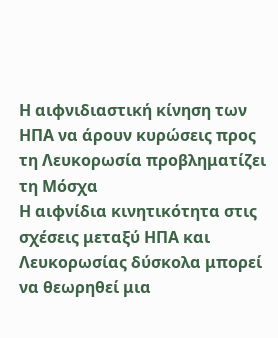Η αιφνιδιαστική κίνηση των ΗΠΑ να άρουν κυρώσεις προς τη Λευκορωσία προβληματίζει τη Μόσχα
Η αιφνίδια κινητικότητα στις σχέσεις μεταξύ ΗΠΑ και Λευκορωσίας δύσκολα μπορεί να θεωρηθεί μια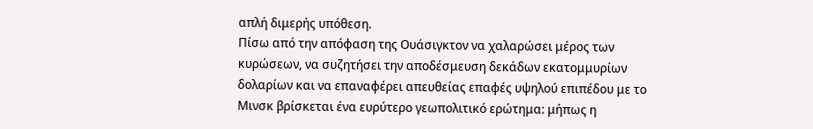απλή διμερής υπόθεση.
Πίσω από την απόφαση της Ουάσιγκτον να χαλαρώσει μέρος των κυρώσεων, να συζητήσει την αποδέσμευση δεκάδων εκατομμυρίων δολαρίων και να επαναφέρει απευθείας επαφές υψηλού επιπέδου με το Μινσκ βρίσκεται ένα ευρύτερο γεωπολιτικό ερώτημα: μήπως η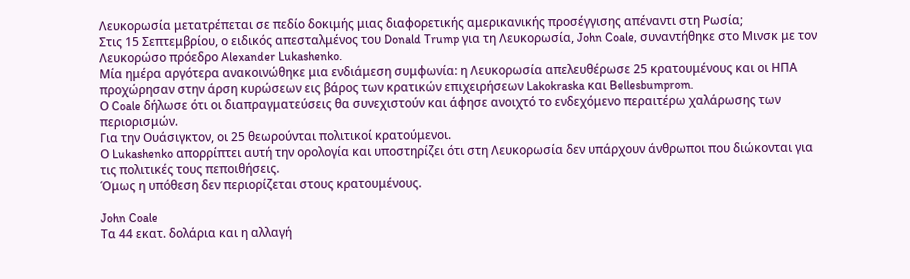Λευκορωσία μετατρέπεται σε πεδίο δοκιμής μιας διαφορετικής αμερικανικής προσέγγισης απέναντι στη Ρωσία;
Στις 15 Σεπτεμβρίου, ο ειδικός απεσταλμένος του Donald Trump για τη Λευκορωσία, John Coale, συναντήθηκε στο Μινσκ με τον Λευκορώσο πρόεδρο Alexander Lukashenko.
Μία ημέρα αργότερα ανακοινώθηκε μια ενδιάμεση συμφωνία: η Λευκορωσία απελευθέρωσε 25 κρατουμένους και οι ΗΠΑ προχώρησαν στην άρση κυρώσεων εις βάρος των κρατικών επιχειρήσεων Lakokraska και Bellesbumprom.
Ο Coale δήλωσε ότι οι διαπραγματεύσεις θα συνεχιστούν και άφησε ανοιχτό το ενδεχόμενο περαιτέρω χαλάρωσης των περιορισμών.
Για την Ουάσιγκτον, οι 25 θεωρούνται πολιτικοί κρατούμενοι.
Ο Lukashenko απορρίπτει αυτή την ορολογία και υποστηρίζει ότι στη Λευκορωσία δεν υπάρχουν άνθρωποι που διώκονται για τις πολιτικές τους πεποιθήσεις.
Όμως η υπόθεση δεν περιορίζεται στους κρατουμένους.

John Coale
Τα 44 εκατ. δολάρια και η αλλαγή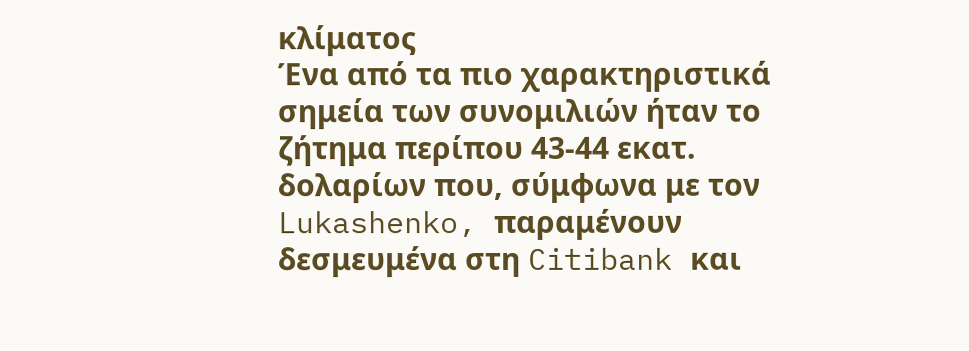κλίματος
Ένα από τα πιο χαρακτηριστικά σημεία των συνομιλιών ήταν το ζήτημα περίπου 43-44 εκατ. δολαρίων που, σύμφωνα με τον Lukashenko, παραμένουν δεσμευμένα στη Citibank και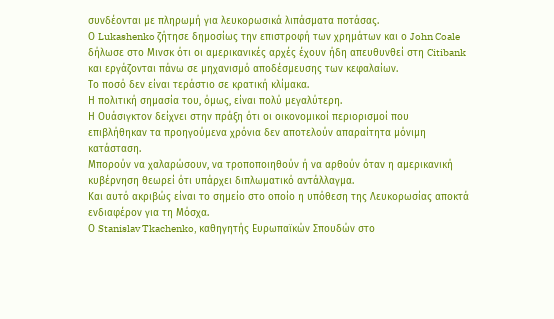συνδέονται με πληρωμή για λευκορωσικά λιπάσματα ποτάσας.
Ο Lukashenko ζήτησε δημοσίως την επιστροφή των χρημάτων και ο John Coale δήλωσε στο Μινσκ ότι οι αμερικανικές αρχές έχουν ήδη απευθυνθεί στη Citibank και εργάζονται πάνω σε μηχανισμό αποδέσμευσης των κεφαλαίων.
Το ποσό δεν είναι τεράστιο σε κρατική κλίμακα.
Η πολιτική σημασία του, όμως, είναι πολύ μεγαλύτερη.
Η Ουάσιγκτον δείχνει στην πράξη ότι οι οικονομικοί περιορισμοί που επιβλήθηκαν τα προηγούμενα χρόνια δεν αποτελούν απαραίτητα μόνιμη κατάσταση.
Μπορούν να χαλαρώσουν, να τροποποιηθούν ή να αρθούν όταν η αμερικανική κυβέρνηση θεωρεί ότι υπάρχει διπλωματικό αντάλλαγμα.
Και αυτό ακριβώς είναι το σημείο στο οποίο η υπόθεση της Λευκορωσίας αποκτά ενδιαφέρον για τη Μόσχα.
Ο Stanislav Tkachenko, καθηγητής Ευρωπαϊκών Σπουδών στο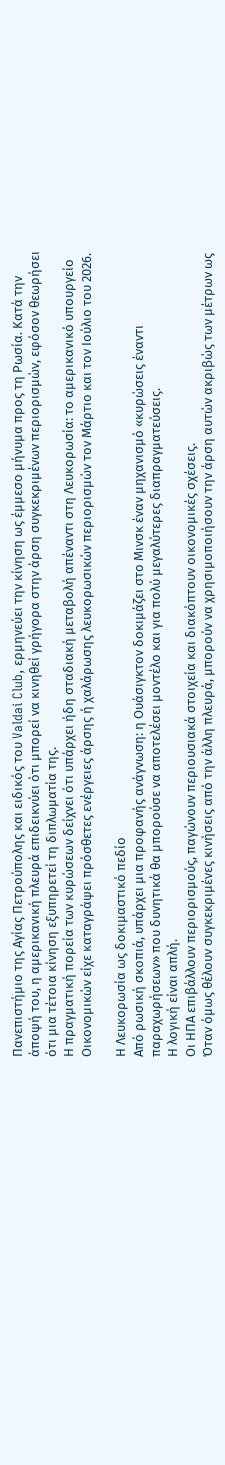Πανεπιστήμιο της Αγίας Πετρούπολης και ειδικός του Valdai Club, ερμηνεύει την κίνηση ως έμμεσο μήνυμα προς τη Ρωσία. Κατά την άποψή του, η αμερικανική πλευρά επιδεικνύει ότι μπορεί να κινηθεί γρήγορα στην άρση συγκεκριμένων περιορισμών, εφόσον θεωρήσει ότι μια τέτοια κίνηση εξυπηρετεί τη διπλωματία της.
Η πραγματική πορεία των κυρώσεων δείχνει ότι υπάρχει ήδη σταδιακή μεταβολή απέναντι στη Λευκορωσία: το αμερικανικό υπουργείο Οικονομικών είχε καταγράψει πρόσθετες ενέργειες άρσης ή χαλάρωσης λευκορωσικών περιορισμών τον Μάρτιο και τον Ιούλιο του 2026.

Η Λευκορωσία ως δοκιμαστικό πεδίο
Από ρωσική σκοπιά, υπάρχει μια προφανής ανάγνωση: η Ουάσιγκτον δοκιμάζει στο Μινσκ έναν μηχανισμό «κυρώσεις έναντι παραχωρήσεων» που δυνητικά θα μπορούσε να αποτελέσει μοντέλο και για πολύ μεγαλύτερες διαπραγματεύσεις.
Η λογική είναι απλή.
Οι ΗΠΑ επιβάλλουν περιορισμούς, παγώνουν περιουσιακά στοιχεία και διακόπτουν οικονομικές σχέσεις.
Όταν όμως θέλουν συγκεκριμένες κινήσεις από την άλλη πλευρά, μπορούν να χρησιμοποιήσουν την άρση αυτών ακριβώς των μέτρων ως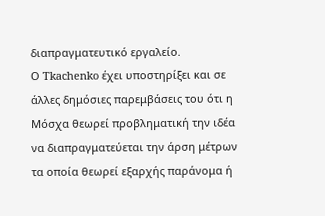διαπραγματευτικό εργαλείο.
Ο Tkachenko έχει υποστηρίξει και σε άλλες δημόσιες παρεμβάσεις του ότι η Μόσχα θεωρεί προβληματική την ιδέα να διαπραγματεύεται την άρση μέτρων τα οποία θεωρεί εξαρχής παράνομα ή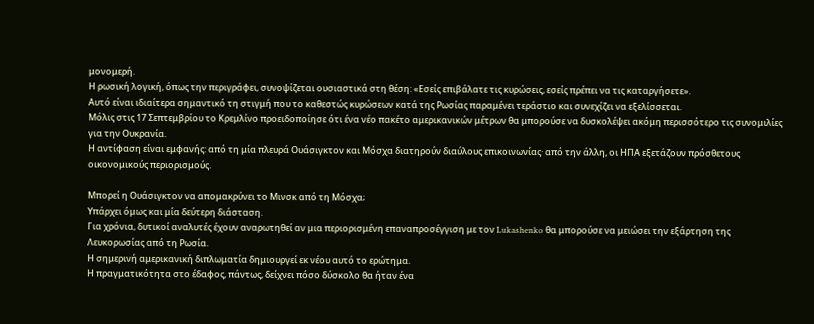μονομερή.
Η ρωσική λογική, όπως την περιγράφει, συνοψίζεται ουσιαστικά στη θέση: «Εσείς επιβάλατε τις κυρώσεις, εσείς πρέπει να τις καταργήσετε».
Αυτό είναι ιδιαίτερα σημαντικό τη στιγμή που το καθεστώς κυρώσεων κατά της Ρωσίας παραμένει τεράστιο και συνεχίζει να εξελίσσεται.
Μόλις στις 17 Σεπτεμβρίου το Κρεμλίνο προειδοποίησε ότι ένα νέο πακέτο αμερικανικών μέτρων θα μπορούσε να δυσκολέψει ακόμη περισσότερο τις συνομιλίες για την Ουκρανία.
Η αντίφαση είναι εμφανής: από τη μία πλευρά Ουάσιγκτον και Μόσχα διατηρούν διαύλους επικοινωνίας· από την άλλη, οι ΗΠΑ εξετάζουν πρόσθετους οικονομικούς περιορισμούς.

Μπορεί η Ουάσιγκτον να απομακρύνει το Μινσκ από τη Μόσχα;
Υπάρχει όμως και μία δεύτερη διάσταση.
Για χρόνια, δυτικοί αναλυτές έχουν αναρωτηθεί αν μια περιορισμένη επαναπροσέγγιση με τον Lukashenko θα μπορούσε να μειώσει την εξάρτηση της Λευκορωσίας από τη Ρωσία.
Η σημερινή αμερικανική διπλωματία δημιουργεί εκ νέου αυτό το ερώτημα.
Η πραγματικότητα στο έδαφος, πάντως, δείχνει πόσο δύσκολο θα ήταν ένα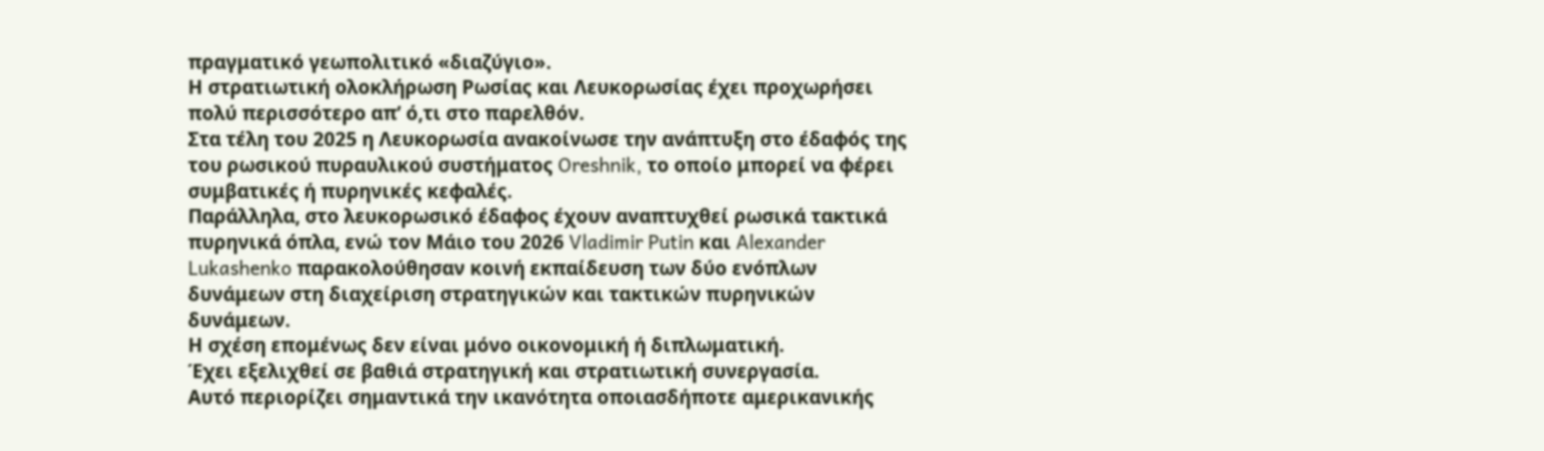πραγματικό γεωπολιτικό «διαζύγιο».
Η στρατιωτική ολοκλήρωση Ρωσίας και Λευκορωσίας έχει προχωρήσει πολύ περισσότερο απ’ ό,τι στο παρελθόν.
Στα τέλη του 2025 η Λευκορωσία ανακοίνωσε την ανάπτυξη στο έδαφός της του ρωσικού πυραυλικού συστήματος Oreshnik, το οποίο μπορεί να φέρει συμβατικές ή πυρηνικές κεφαλές.
Παράλληλα, στο λευκορωσικό έδαφος έχουν αναπτυχθεί ρωσικά τακτικά πυρηνικά όπλα, ενώ τον Μάιο του 2026 Vladimir Putin και Alexander Lukashenko παρακολούθησαν κοινή εκπαίδευση των δύο ενόπλων δυνάμεων στη διαχείριση στρατηγικών και τακτικών πυρηνικών δυνάμεων.
Η σχέση επομένως δεν είναι μόνο οικονομική ή διπλωματική.
Έχει εξελιχθεί σε βαθιά στρατηγική και στρατιωτική συνεργασία.
Αυτό περιορίζει σημαντικά την ικανότητα οποιασδήποτε αμερικανικής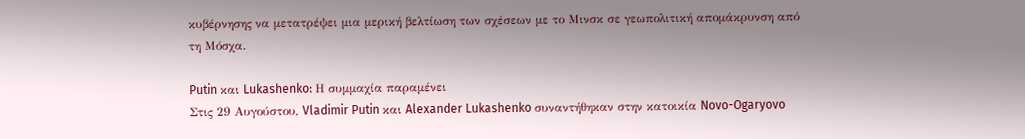κυβέρνησης να μετατρέψει μια μερική βελτίωση των σχέσεων με το Μινσκ σε γεωπολιτική απομάκρυνση από τη Μόσχα.

Putin και Lukashenko: Η συμμαχία παραμένει
Στις 29 Αυγούστου, Vladimir Putin και Alexander Lukashenko συναντήθηκαν στην κατοικία Novo-Ogaryovo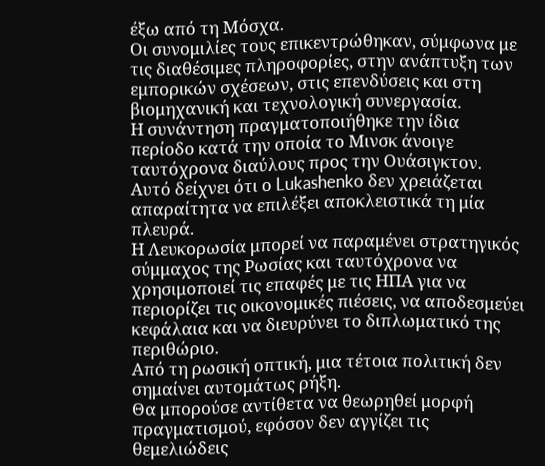έξω από τη Μόσχα.
Οι συνομιλίες τους επικεντρώθηκαν, σύμφωνα με τις διαθέσιμες πληροφορίες, στην ανάπτυξη των εμπορικών σχέσεων, στις επενδύσεις και στη βιομηχανική και τεχνολογική συνεργασία.
Η συνάντηση πραγματοποιήθηκε την ίδια περίοδο κατά την οποία το Μινσκ άνοιγε ταυτόχρονα διαύλους προς την Ουάσιγκτον.
Αυτό δείχνει ότι ο Lukashenko δεν χρειάζεται απαραίτητα να επιλέξει αποκλειστικά τη μία πλευρά.
Η Λευκορωσία μπορεί να παραμένει στρατηγικός σύμμαχος της Ρωσίας και ταυτόχρονα να χρησιμοποιεί τις επαφές με τις ΗΠΑ για να περιορίζει τις οικονομικές πιέσεις, να αποδεσμεύει κεφάλαια και να διευρύνει το διπλωματικό της περιθώριο.
Από τη ρωσική οπτική, μια τέτοια πολιτική δεν σημαίνει αυτομάτως ρήξη.
Θα μπορούσε αντίθετα να θεωρηθεί μορφή πραγματισμού, εφόσον δεν αγγίζει τις θεμελιώδεις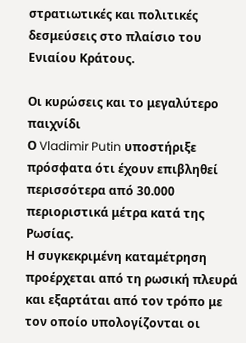στρατιωτικές και πολιτικές δεσμεύσεις στο πλαίσιο του Ενιαίου Κράτους.

Οι κυρώσεις και το μεγαλύτερο παιχνίδι
Ο Vladimir Putin υποστήριξε πρόσφατα ότι έχουν επιβληθεί περισσότερα από 30.000 περιοριστικά μέτρα κατά της Ρωσίας.
Η συγκεκριμένη καταμέτρηση προέρχεται από τη ρωσική πλευρά και εξαρτάται από τον τρόπο με τον οποίο υπολογίζονται οι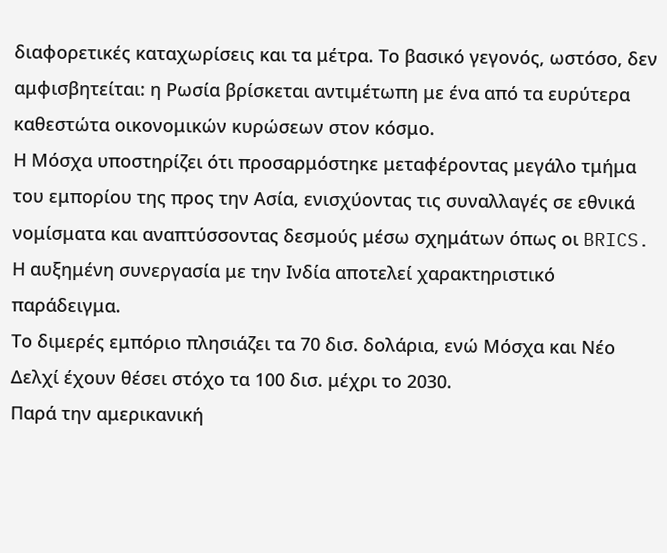διαφορετικές καταχωρίσεις και τα μέτρα. Το βασικό γεγονός, ωστόσο, δεν αμφισβητείται: η Ρωσία βρίσκεται αντιμέτωπη με ένα από τα ευρύτερα καθεστώτα οικονομικών κυρώσεων στον κόσμο.
Η Μόσχα υποστηρίζει ότι προσαρμόστηκε μεταφέροντας μεγάλο τμήμα του εμπορίου της προς την Ασία, ενισχύοντας τις συναλλαγές σε εθνικά νομίσματα και αναπτύσσοντας δεσμούς μέσω σχημάτων όπως οι BRICS.
Η αυξημένη συνεργασία με την Ινδία αποτελεί χαρακτηριστικό παράδειγμα.
Το διμερές εμπόριο πλησιάζει τα 70 δισ. δολάρια, ενώ Μόσχα και Νέο Δελχί έχουν θέσει στόχο τα 100 δισ. μέχρι το 2030.
Παρά την αμερικανική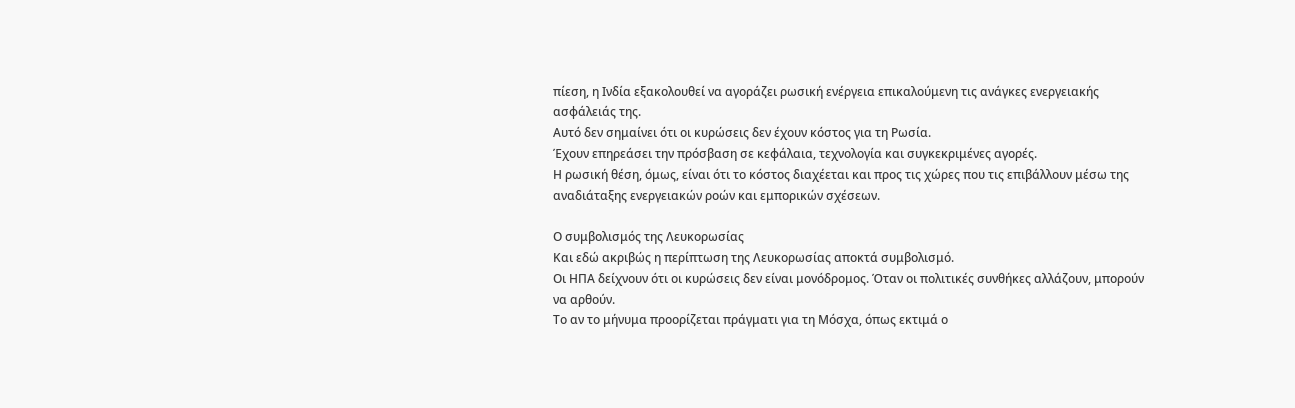πίεση, η Ινδία εξακολουθεί να αγοράζει ρωσική ενέργεια επικαλούμενη τις ανάγκες ενεργειακής ασφάλειάς της.
Αυτό δεν σημαίνει ότι οι κυρώσεις δεν έχουν κόστος για τη Ρωσία.
Έχουν επηρεάσει την πρόσβαση σε κεφάλαια, τεχνολογία και συγκεκριμένες αγορές.
Η ρωσική θέση, όμως, είναι ότι το κόστος διαχέεται και προς τις χώρες που τις επιβάλλουν μέσω της αναδιάταξης ενεργειακών ροών και εμπορικών σχέσεων.

Ο συμβολισμός της Λευκορωσίας
Και εδώ ακριβώς η περίπτωση της Λευκορωσίας αποκτά συμβολισμό.
Οι ΗΠΑ δείχνουν ότι οι κυρώσεις δεν είναι μονόδρομος. Όταν οι πολιτικές συνθήκες αλλάζουν, μπορούν να αρθούν.
Το αν το μήνυμα προορίζεται πράγματι για τη Μόσχα, όπως εκτιμά ο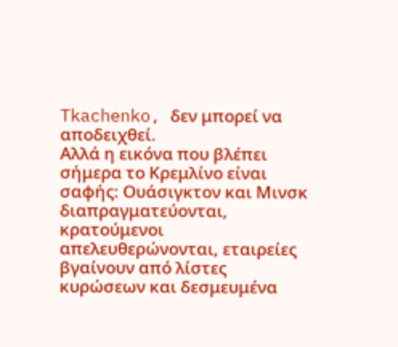Tkachenko, δεν μπορεί να αποδειχθεί.
Αλλά η εικόνα που βλέπει σήμερα το Κρεμλίνο είναι σαφής: Ουάσιγκτον και Μινσκ διαπραγματεύονται, κρατούμενοι απελευθερώνονται, εταιρείες βγαίνουν από λίστες κυρώσεων και δεσμευμένα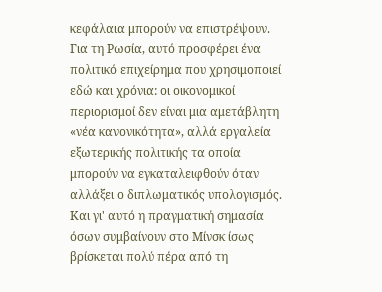κεφάλαια μπορούν να επιστρέψουν.
Για τη Ρωσία, αυτό προσφέρει ένα πολιτικό επιχείρημα που χρησιμοποιεί εδώ και χρόνια: οι οικονομικοί περιορισμοί δεν είναι μια αμετάβλητη «νέα κανονικότητα», αλλά εργαλεία εξωτερικής πολιτικής τα οποία μπορούν να εγκαταλειφθούν όταν αλλάξει ο διπλωματικός υπολογισμός.
Και γι' αυτό η πραγματική σημασία όσων συμβαίνουν στο Μίνσκ ίσως βρίσκεται πολύ πέρα από τη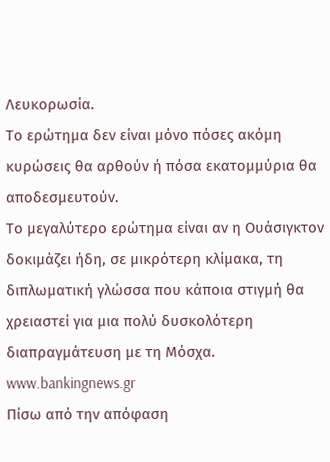Λευκορωσία.
Το ερώτημα δεν είναι μόνο πόσες ακόμη κυρώσεις θα αρθούν ή πόσα εκατομμύρια θα αποδεσμευτούν.
Το μεγαλύτερο ερώτημα είναι αν η Ουάσιγκτον δοκιμάζει ήδη, σε μικρότερη κλίμακα, τη διπλωματική γλώσσα που κάποια στιγμή θα χρειαστεί για μια πολύ δυσκολότερη διαπραγμάτευση με τη Μόσχα.
www.bankingnews.gr
Πίσω από την απόφαση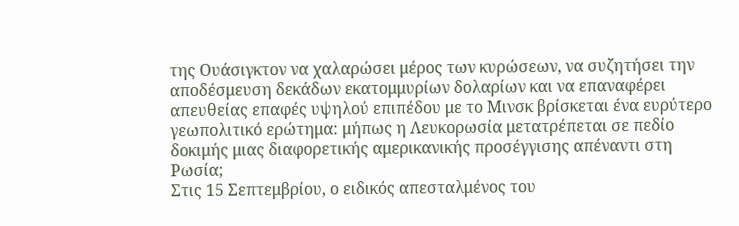της Ουάσιγκτον να χαλαρώσει μέρος των κυρώσεων, να συζητήσει την αποδέσμευση δεκάδων εκατομμυρίων δολαρίων και να επαναφέρει απευθείας επαφές υψηλού επιπέδου με το Μινσκ βρίσκεται ένα ευρύτερο γεωπολιτικό ερώτημα: μήπως η Λευκορωσία μετατρέπεται σε πεδίο δοκιμής μιας διαφορετικής αμερικανικής προσέγγισης απέναντι στη Ρωσία;
Στις 15 Σεπτεμβρίου, ο ειδικός απεσταλμένος του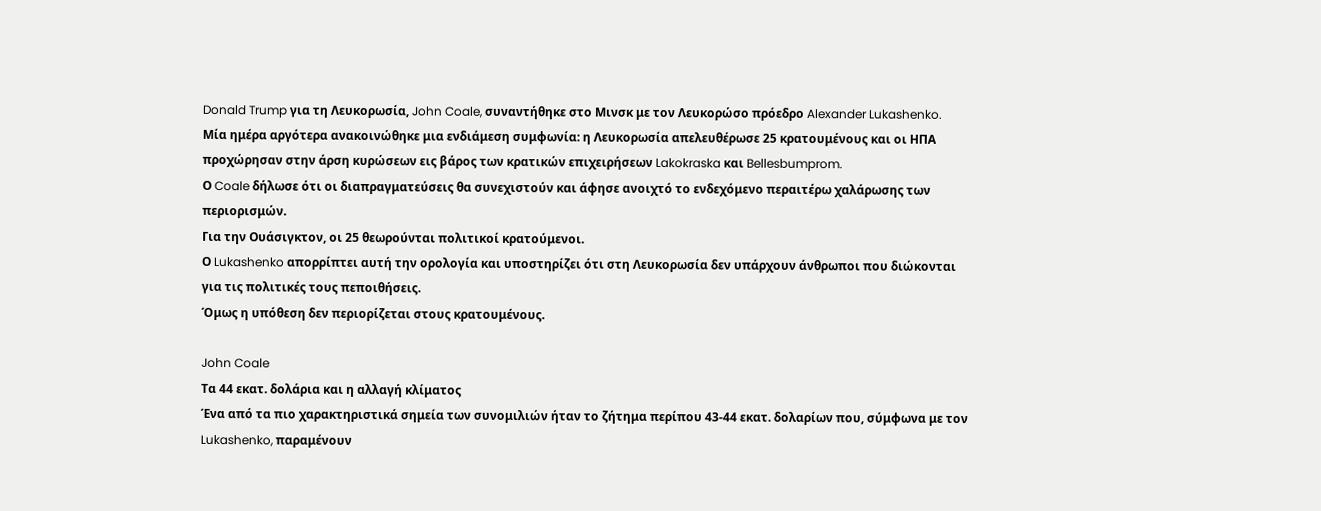Donald Trump για τη Λευκορωσία, John Coale, συναντήθηκε στο Μινσκ με τον Λευκορώσο πρόεδρο Alexander Lukashenko.
Μία ημέρα αργότερα ανακοινώθηκε μια ενδιάμεση συμφωνία: η Λευκορωσία απελευθέρωσε 25 κρατουμένους και οι ΗΠΑ προχώρησαν στην άρση κυρώσεων εις βάρος των κρατικών επιχειρήσεων Lakokraska και Bellesbumprom.
Ο Coale δήλωσε ότι οι διαπραγματεύσεις θα συνεχιστούν και άφησε ανοιχτό το ενδεχόμενο περαιτέρω χαλάρωσης των περιορισμών.
Για την Ουάσιγκτον, οι 25 θεωρούνται πολιτικοί κρατούμενοι.
Ο Lukashenko απορρίπτει αυτή την ορολογία και υποστηρίζει ότι στη Λευκορωσία δεν υπάρχουν άνθρωποι που διώκονται για τις πολιτικές τους πεποιθήσεις.
Όμως η υπόθεση δεν περιορίζεται στους κρατουμένους.

John Coale
Τα 44 εκατ. δολάρια και η αλλαγή κλίματος
Ένα από τα πιο χαρακτηριστικά σημεία των συνομιλιών ήταν το ζήτημα περίπου 43-44 εκατ. δολαρίων που, σύμφωνα με τον Lukashenko, παραμένουν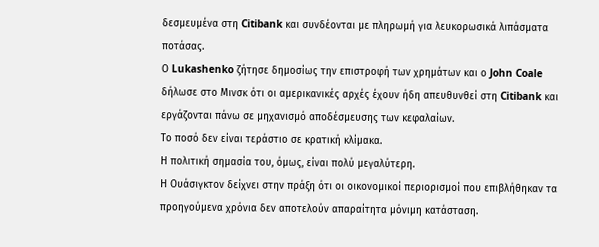δεσμευμένα στη Citibank και συνδέονται με πληρωμή για λευκορωσικά λιπάσματα ποτάσας.
Ο Lukashenko ζήτησε δημοσίως την επιστροφή των χρημάτων και ο John Coale δήλωσε στο Μινσκ ότι οι αμερικανικές αρχές έχουν ήδη απευθυνθεί στη Citibank και εργάζονται πάνω σε μηχανισμό αποδέσμευσης των κεφαλαίων.
Το ποσό δεν είναι τεράστιο σε κρατική κλίμακα.
Η πολιτική σημασία του, όμως, είναι πολύ μεγαλύτερη.
Η Ουάσιγκτον δείχνει στην πράξη ότι οι οικονομικοί περιορισμοί που επιβλήθηκαν τα προηγούμενα χρόνια δεν αποτελούν απαραίτητα μόνιμη κατάσταση.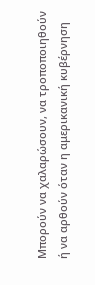Μπορούν να χαλαρώσουν, να τροποποιηθούν ή να αρθούν όταν η αμερικανική κυβέρνηση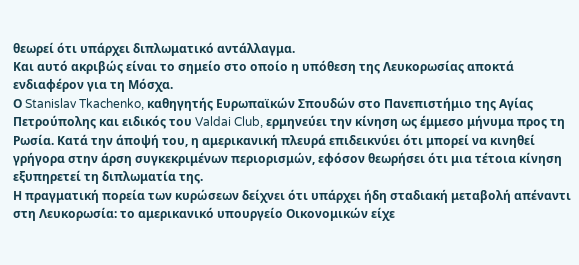θεωρεί ότι υπάρχει διπλωματικό αντάλλαγμα.
Και αυτό ακριβώς είναι το σημείο στο οποίο η υπόθεση της Λευκορωσίας αποκτά ενδιαφέρον για τη Μόσχα.
Ο Stanislav Tkachenko, καθηγητής Ευρωπαϊκών Σπουδών στο Πανεπιστήμιο της Αγίας Πετρούπολης και ειδικός του Valdai Club, ερμηνεύει την κίνηση ως έμμεσο μήνυμα προς τη Ρωσία. Κατά την άποψή του, η αμερικανική πλευρά επιδεικνύει ότι μπορεί να κινηθεί γρήγορα στην άρση συγκεκριμένων περιορισμών, εφόσον θεωρήσει ότι μια τέτοια κίνηση εξυπηρετεί τη διπλωματία της.
Η πραγματική πορεία των κυρώσεων δείχνει ότι υπάρχει ήδη σταδιακή μεταβολή απέναντι στη Λευκορωσία: το αμερικανικό υπουργείο Οικονομικών είχε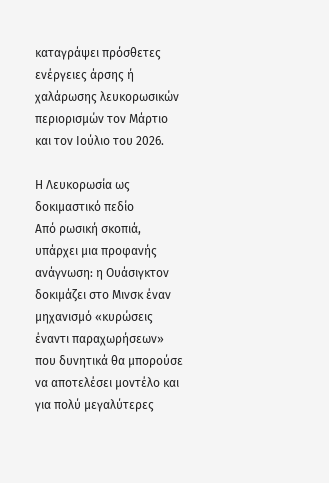καταγράψει πρόσθετες ενέργειες άρσης ή χαλάρωσης λευκορωσικών περιορισμών τον Μάρτιο και τον Ιούλιο του 2026.

Η Λευκορωσία ως δοκιμαστικό πεδίο
Από ρωσική σκοπιά, υπάρχει μια προφανής ανάγνωση: η Ουάσιγκτον δοκιμάζει στο Μινσκ έναν μηχανισμό «κυρώσεις έναντι παραχωρήσεων» που δυνητικά θα μπορούσε να αποτελέσει μοντέλο και για πολύ μεγαλύτερες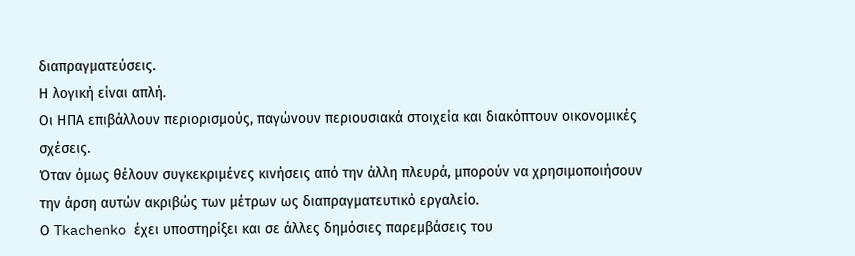διαπραγματεύσεις.
Η λογική είναι απλή.
Οι ΗΠΑ επιβάλλουν περιορισμούς, παγώνουν περιουσιακά στοιχεία και διακόπτουν οικονομικές σχέσεις.
Όταν όμως θέλουν συγκεκριμένες κινήσεις από την άλλη πλευρά, μπορούν να χρησιμοποιήσουν την άρση αυτών ακριβώς των μέτρων ως διαπραγματευτικό εργαλείο.
Ο Tkachenko έχει υποστηρίξει και σε άλλες δημόσιες παρεμβάσεις του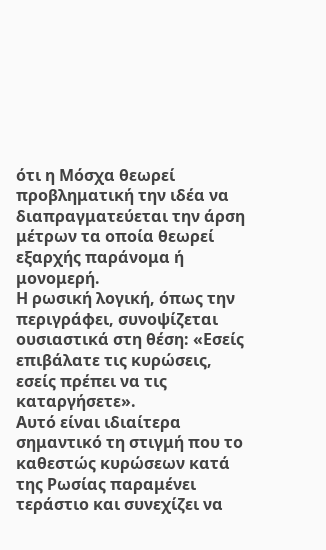ότι η Μόσχα θεωρεί προβληματική την ιδέα να διαπραγματεύεται την άρση μέτρων τα οποία θεωρεί εξαρχής παράνομα ή μονομερή.
Η ρωσική λογική, όπως την περιγράφει, συνοψίζεται ουσιαστικά στη θέση: «Εσείς επιβάλατε τις κυρώσεις, εσείς πρέπει να τις καταργήσετε».
Αυτό είναι ιδιαίτερα σημαντικό τη στιγμή που το καθεστώς κυρώσεων κατά της Ρωσίας παραμένει τεράστιο και συνεχίζει να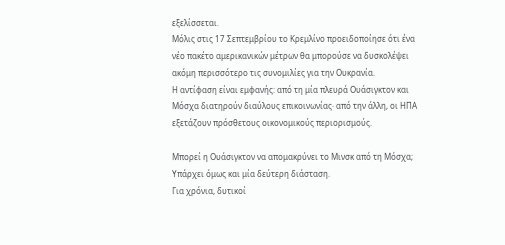εξελίσσεται.
Μόλις στις 17 Σεπτεμβρίου το Κρεμλίνο προειδοποίησε ότι ένα νέο πακέτο αμερικανικών μέτρων θα μπορούσε να δυσκολέψει ακόμη περισσότερο τις συνομιλίες για την Ουκρανία.
Η αντίφαση είναι εμφανής: από τη μία πλευρά Ουάσιγκτον και Μόσχα διατηρούν διαύλους επικοινωνίας· από την άλλη, οι ΗΠΑ εξετάζουν πρόσθετους οικονομικούς περιορισμούς.

Μπορεί η Ουάσιγκτον να απομακρύνει το Μινσκ από τη Μόσχα;
Υπάρχει όμως και μία δεύτερη διάσταση.
Για χρόνια, δυτικοί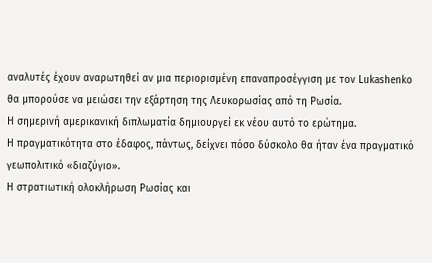αναλυτές έχουν αναρωτηθεί αν μια περιορισμένη επαναπροσέγγιση με τον Lukashenko θα μπορούσε να μειώσει την εξάρτηση της Λευκορωσίας από τη Ρωσία.
Η σημερινή αμερικανική διπλωματία δημιουργεί εκ νέου αυτό το ερώτημα.
Η πραγματικότητα στο έδαφος, πάντως, δείχνει πόσο δύσκολο θα ήταν ένα πραγματικό γεωπολιτικό «διαζύγιο».
Η στρατιωτική ολοκλήρωση Ρωσίας και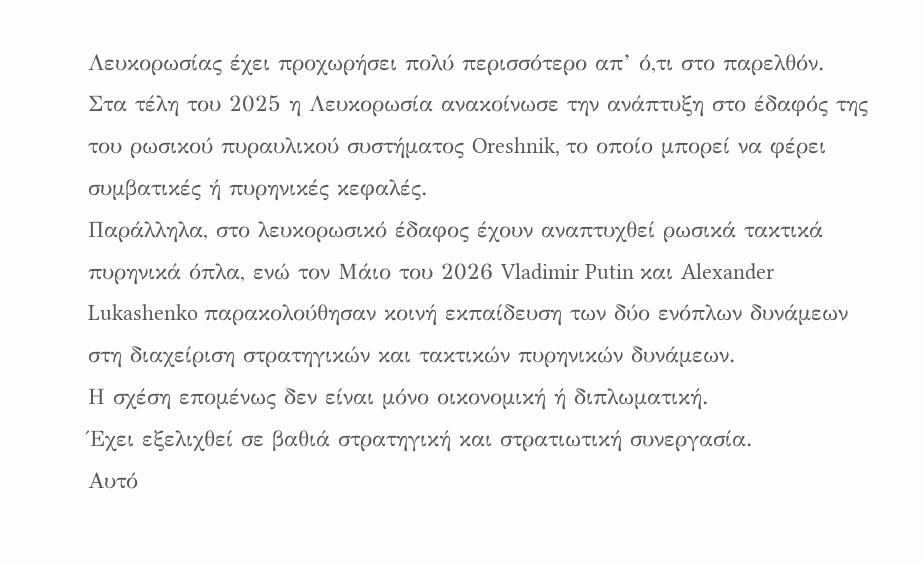Λευκορωσίας έχει προχωρήσει πολύ περισσότερο απ’ ό,τι στο παρελθόν.
Στα τέλη του 2025 η Λευκορωσία ανακοίνωσε την ανάπτυξη στο έδαφός της του ρωσικού πυραυλικού συστήματος Oreshnik, το οποίο μπορεί να φέρει συμβατικές ή πυρηνικές κεφαλές.
Παράλληλα, στο λευκορωσικό έδαφος έχουν αναπτυχθεί ρωσικά τακτικά πυρηνικά όπλα, ενώ τον Μάιο του 2026 Vladimir Putin και Alexander Lukashenko παρακολούθησαν κοινή εκπαίδευση των δύο ενόπλων δυνάμεων στη διαχείριση στρατηγικών και τακτικών πυρηνικών δυνάμεων.
Η σχέση επομένως δεν είναι μόνο οικονομική ή διπλωματική.
Έχει εξελιχθεί σε βαθιά στρατηγική και στρατιωτική συνεργασία.
Αυτό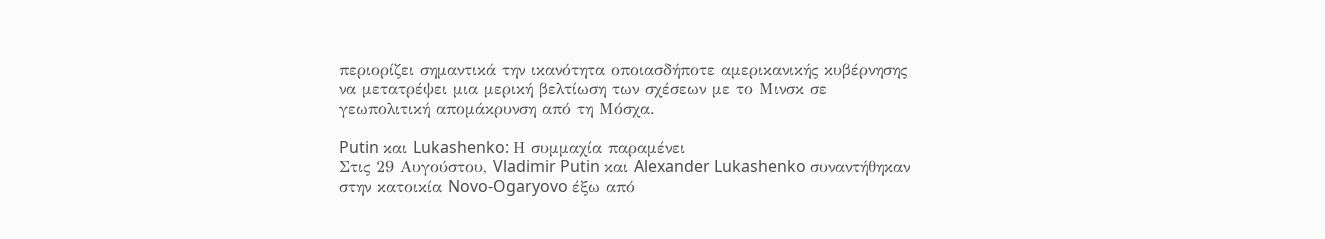περιορίζει σημαντικά την ικανότητα οποιασδήποτε αμερικανικής κυβέρνησης να μετατρέψει μια μερική βελτίωση των σχέσεων με το Μινσκ σε γεωπολιτική απομάκρυνση από τη Μόσχα.

Putin και Lukashenko: Η συμμαχία παραμένει
Στις 29 Αυγούστου, Vladimir Putin και Alexander Lukashenko συναντήθηκαν στην κατοικία Novo-Ogaryovo έξω από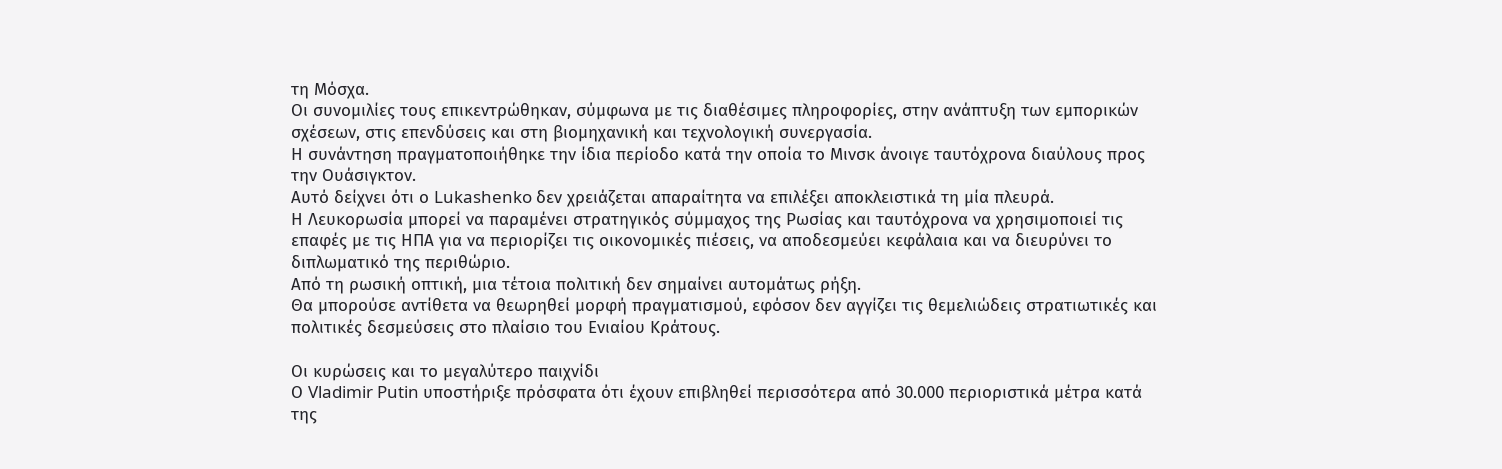τη Μόσχα.
Οι συνομιλίες τους επικεντρώθηκαν, σύμφωνα με τις διαθέσιμες πληροφορίες, στην ανάπτυξη των εμπορικών σχέσεων, στις επενδύσεις και στη βιομηχανική και τεχνολογική συνεργασία.
Η συνάντηση πραγματοποιήθηκε την ίδια περίοδο κατά την οποία το Μινσκ άνοιγε ταυτόχρονα διαύλους προς την Ουάσιγκτον.
Αυτό δείχνει ότι ο Lukashenko δεν χρειάζεται απαραίτητα να επιλέξει αποκλειστικά τη μία πλευρά.
Η Λευκορωσία μπορεί να παραμένει στρατηγικός σύμμαχος της Ρωσίας και ταυτόχρονα να χρησιμοποιεί τις επαφές με τις ΗΠΑ για να περιορίζει τις οικονομικές πιέσεις, να αποδεσμεύει κεφάλαια και να διευρύνει το διπλωματικό της περιθώριο.
Από τη ρωσική οπτική, μια τέτοια πολιτική δεν σημαίνει αυτομάτως ρήξη.
Θα μπορούσε αντίθετα να θεωρηθεί μορφή πραγματισμού, εφόσον δεν αγγίζει τις θεμελιώδεις στρατιωτικές και πολιτικές δεσμεύσεις στο πλαίσιο του Ενιαίου Κράτους.

Οι κυρώσεις και το μεγαλύτερο παιχνίδι
Ο Vladimir Putin υποστήριξε πρόσφατα ότι έχουν επιβληθεί περισσότερα από 30.000 περιοριστικά μέτρα κατά της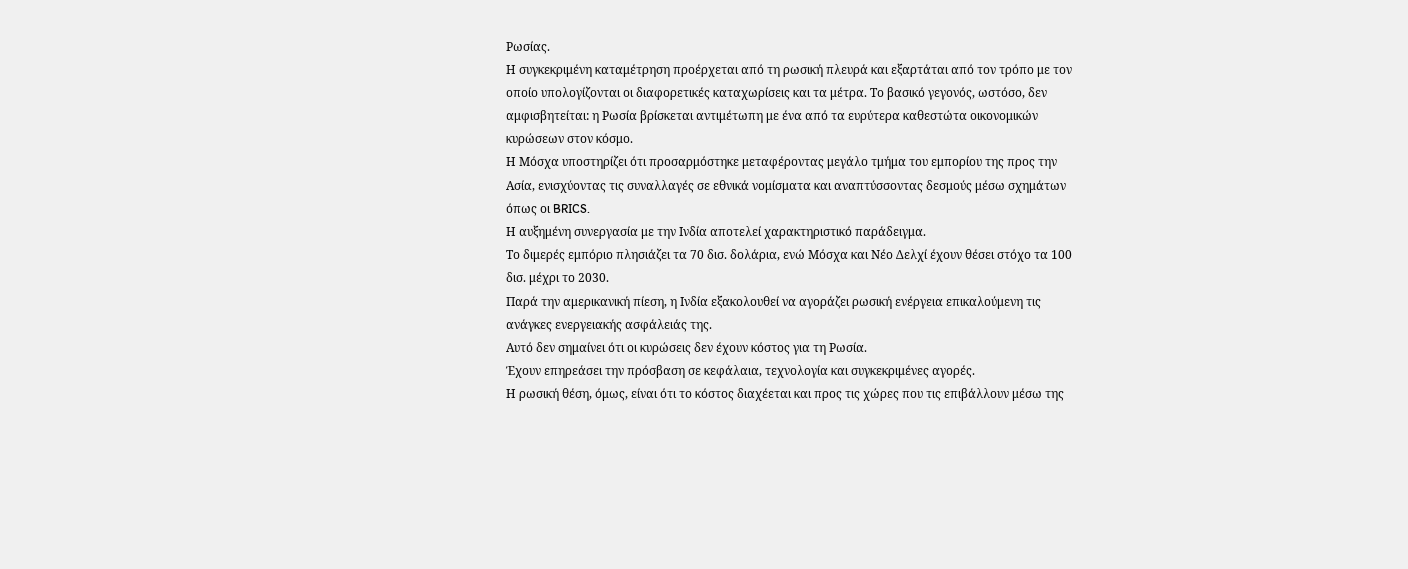Ρωσίας.
Η συγκεκριμένη καταμέτρηση προέρχεται από τη ρωσική πλευρά και εξαρτάται από τον τρόπο με τον οποίο υπολογίζονται οι διαφορετικές καταχωρίσεις και τα μέτρα. Το βασικό γεγονός, ωστόσο, δεν αμφισβητείται: η Ρωσία βρίσκεται αντιμέτωπη με ένα από τα ευρύτερα καθεστώτα οικονομικών κυρώσεων στον κόσμο.
Η Μόσχα υποστηρίζει ότι προσαρμόστηκε μεταφέροντας μεγάλο τμήμα του εμπορίου της προς την Ασία, ενισχύοντας τις συναλλαγές σε εθνικά νομίσματα και αναπτύσσοντας δεσμούς μέσω σχημάτων όπως οι BRICS.
Η αυξημένη συνεργασία με την Ινδία αποτελεί χαρακτηριστικό παράδειγμα.
Το διμερές εμπόριο πλησιάζει τα 70 δισ. δολάρια, ενώ Μόσχα και Νέο Δελχί έχουν θέσει στόχο τα 100 δισ. μέχρι το 2030.
Παρά την αμερικανική πίεση, η Ινδία εξακολουθεί να αγοράζει ρωσική ενέργεια επικαλούμενη τις ανάγκες ενεργειακής ασφάλειάς της.
Αυτό δεν σημαίνει ότι οι κυρώσεις δεν έχουν κόστος για τη Ρωσία.
Έχουν επηρεάσει την πρόσβαση σε κεφάλαια, τεχνολογία και συγκεκριμένες αγορές.
Η ρωσική θέση, όμως, είναι ότι το κόστος διαχέεται και προς τις χώρες που τις επιβάλλουν μέσω της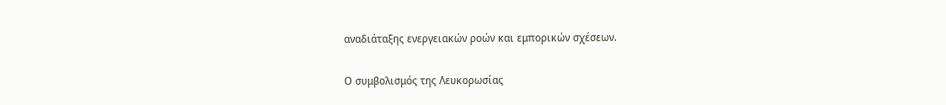αναδιάταξης ενεργειακών ροών και εμπορικών σχέσεων.

Ο συμβολισμός της Λευκορωσίας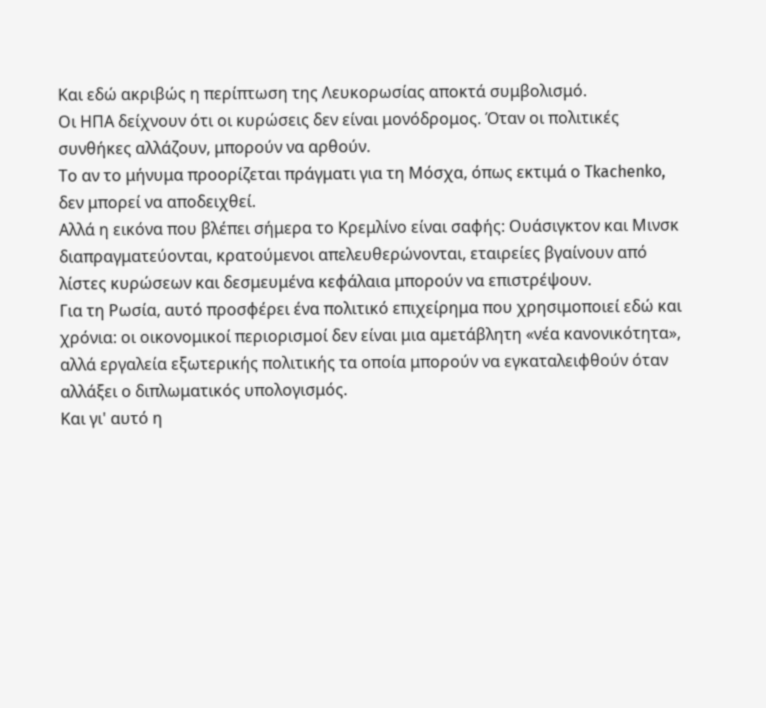Και εδώ ακριβώς η περίπτωση της Λευκορωσίας αποκτά συμβολισμό.
Οι ΗΠΑ δείχνουν ότι οι κυρώσεις δεν είναι μονόδρομος. Όταν οι πολιτικές συνθήκες αλλάζουν, μπορούν να αρθούν.
Το αν το μήνυμα προορίζεται πράγματι για τη Μόσχα, όπως εκτιμά ο Tkachenko, δεν μπορεί να αποδειχθεί.
Αλλά η εικόνα που βλέπει σήμερα το Κρεμλίνο είναι σαφής: Ουάσιγκτον και Μινσκ διαπραγματεύονται, κρατούμενοι απελευθερώνονται, εταιρείες βγαίνουν από λίστες κυρώσεων και δεσμευμένα κεφάλαια μπορούν να επιστρέψουν.
Για τη Ρωσία, αυτό προσφέρει ένα πολιτικό επιχείρημα που χρησιμοποιεί εδώ και χρόνια: οι οικονομικοί περιορισμοί δεν είναι μια αμετάβλητη «νέα κανονικότητα», αλλά εργαλεία εξωτερικής πολιτικής τα οποία μπορούν να εγκαταλειφθούν όταν αλλάξει ο διπλωματικός υπολογισμός.
Και γι' αυτό η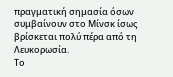πραγματική σημασία όσων συμβαίνουν στο Μίνσκ ίσως βρίσκεται πολύ πέρα από τη Λευκορωσία.
Το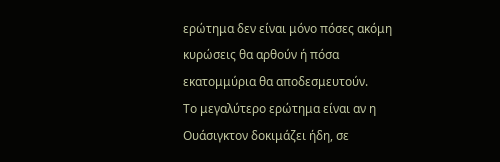ερώτημα δεν είναι μόνο πόσες ακόμη κυρώσεις θα αρθούν ή πόσα εκατομμύρια θα αποδεσμευτούν.
Το μεγαλύτερο ερώτημα είναι αν η Ουάσιγκτον δοκιμάζει ήδη, σε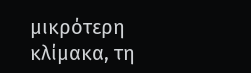μικρότερη κλίμακα, τη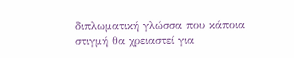διπλωματική γλώσσα που κάποια στιγμή θα χρειαστεί για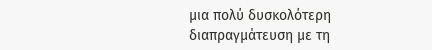μια πολύ δυσκολότερη διαπραγμάτευση με τη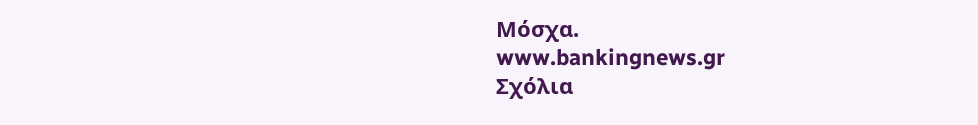Μόσχα.
www.bankingnews.gr
Σχόλια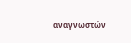αναγνωστών